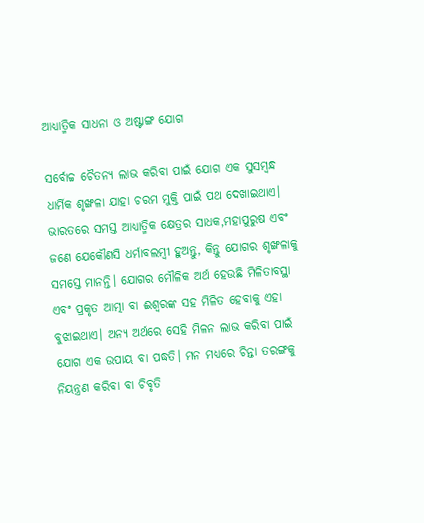ଆଧ୍ୟାତ୍ମିକ ସାଧନା ଓ ଅଷ୍ଟାଙ୍ଗ ଯୋଗ

ସର୍ବୋଚ୍ଚ ଚୈତନ୍ୟ ଲାଭ କରିବା ପାଇଁ ଯୋଗ ଏକ ସୁସମ୍ବନ୍ଧ ଧାର୍ମିକ ଶୃଙ୍ଖଳା ଯାହା ଚରମ ମୁକ୍ତି ପାଇଁ ପଥ ଦେଖାଇଥାଏ। ଭାରତରେ ସମସ୍ତ ଆଧ୍ୟାତ୍ମିକ କ୍ଷେତ୍ରର ସାଧକ,ମହାପୁରୁଷ ଏବଂ ଜଣେ ଯେକୌଣସି ଧର୍ମାବଲମ୍ବୀ ହୁଅନ୍ତୁ, କିନ୍ତୁ ଯୋଗର ଶୃଙ୍ଖଳାକୁ ସମସ୍ତେ ମାନନ୍ତି। ଯୋଗର ମୌଳିକ ଅର୍ଥ ହେଉଛି ମିଳିତାବସ୍ଥା ଏବଂ ପ୍ରକୃତ ଆତ୍ମା ବା ଈଶ୍ୱରଙ୍କ ସହ ମିଳିତ ହେବାକୁ ଏହା ବୁଝାଇଥାଏ। ଅନ୍ୟ ଅର୍ଥରେ ସେହି ମିଳନ ଲାଭ କରିବା ପାଇଁ ଯୋଗ ଏକ ଉପାୟ ବା ପଦ୍ଧତି। ମନ ମଧ୍ୟରେ ଚିନ୍ତା ତରଙ୍ଗକୁ ନିୟନ୍ତ୍ରଣ କରିବା ବା ଚିବୃତି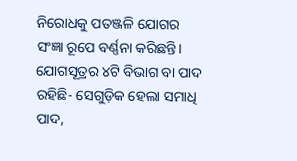ନିରୋଧକୁ ପତଞ୍ଜଳି ଯୋଗର ସଂଜ୍ଞା ରୂପେ ବର୍ଣ୍ଣନା କରିଛନ୍ତି। ଯୋଗସୂତ୍ରର ୪ଟି ବିଭାଗ ବା ପାଦ ରହିଛି- ସେଗୁଡ଼ିକ ହେଲା ସମାଧି ପାଦ,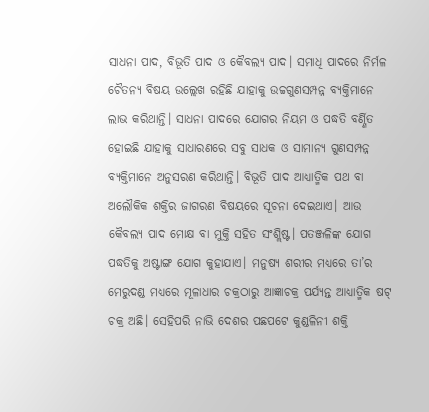ସାଧନା ପାଦ, ବିଭୂତି ପାଦ ଓ କୈବଲ୍ୟ ପାଦ। ସମାଧି ପାଦରେ ନିର୍ମଳ ଚୈତନ୍ୟ ବିଷୟ ଉଲ୍ଲେଖ ରହିଛି ଯାହାକୁ ଉଚ୍ଚଗୁଣସମ୍ପନ୍ନ ବ୍ୟକ୍ତିମାନେ ଲାଭ କରିଥାନ୍ତି। ସାଧନା ପାଦରେ ଯୋଗର ନିୟମ ଓ ପଦ୍ଧତି ବର୍ଣ୍ଣିତ ହୋଇଛି ଯାହାକୁ ସାଧାରଣରେ ସବୁ ସାଧକ ଓ ସାମାନ୍ୟ ଗୁଣସମ୍ପନ୍ନ ବ୍ୟକ୍ତିମାନେ ଅନୁସରଣ କରିଥାନ୍ତି। ବିଭୂତି ପାଦ ଆଧ୍ୟାତ୍ମିକ ପଥ ବା ଅଲୌକିକ ଶକ୍ତିର ଜାଗରଣ ବିଷୟରେ ସୂଚନା ଦେଇଥାଏ। ଆଉ କୈବଲ୍ୟ ପାଦ ମୋକ୍ଷ ବା ମୁକ୍ତି ସହିତ ସଂଶ୍ଲିଷ୍ଟ। ପତଞ୍ଜଳିଙ୍କ ଯୋଗ ପଦ୍ଧତିକୁ ଅଷ୍ଟାଙ୍ଗ ଯୋଗ କୁହାଯାଏ। ମନୁଷ୍ୟ ଶରୀର ମଧ୍ୟରେ ତା’ର ମେରୁଦଣ୍ଡ ମଧ୍ୟରେ ମୂଳାଧାର ଚକ୍ରଠାରୁ ଆଜ୍ଞାଚକ୍ର ପର୍ଯ୍ୟନ୍ତ ଆଧ୍ୟାତ୍ମିକ ଷଟ୍‌ ଚକ୍ର ଅଛି। ସେହିପରି ନାଭି ଦେଶର ପଛପଟେ କୁଣ୍ଡଳିନୀ ଶକ୍ତି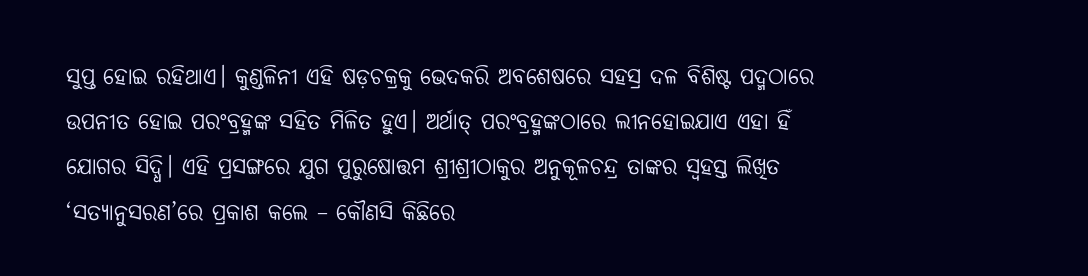ସୁପ୍ତ ହୋଇ ରହିଥାଏ। କୁଣ୍ଡଳିନୀ ଏହି ଷଡ଼ଚକ୍ରକୁ ଭେଦକରି ଅବଶେଷରେ ସହସ୍ର ଦଳ ବିଶିଷ୍ଟ ପଦ୍ମଠାରେ ଉପନୀତ ହୋଇ ପରଂବ୍ରହ୍ମଙ୍କ ସହିତ ମିଳିତ ହୁଏ। ଅର୍ଥାତ୍‌ ପରଂବ୍ରହ୍ମଙ୍କଠାରେ ଲୀନହୋଇଯାଏ ଏହା ହିଁ ଯୋଗର ସିଦ୍ଧି। ଏହି ପ୍ରସଙ୍ଗରେ ଯୁଗ ପୁରୁଷୋତ୍ତମ ଶ୍ରୀଶ୍ରୀଠାକୁର ଅନୁକୂଳଚନ୍ଦ୍ର ତାଙ୍କର ସ୍ବହସ୍ତ ଲିଖିତ ‘ସତ୍ୟାନୁସରଣ’ରେ ପ୍ରକାଶ କଲେ – କୌଣସି କିଛିରେ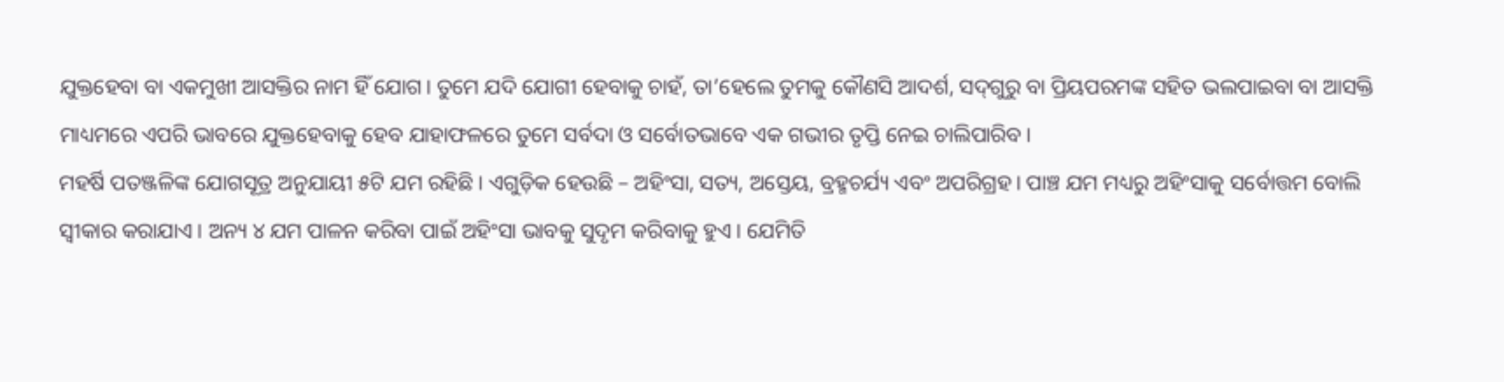ଯୁକ୍ତହେବା ବା ଏକମୁଖୀ ଆସକ୍ତିର ନାମ ହିଁ ଯୋଗ। ତୁମେ ଯଦି ଯୋଗୀ ହେବାକୁ ଚାହଁ, ତା’ହେଲେ ତୁମକୁ କୌଣସି ଆଦର୍ଶ, ସଦ୍‌ଗୁରୁ ବା ପ୍ରିୟପରମଙ୍କ ସହିତ ଭଲପାଇବା ବା ଆସକ୍ତି ମାଧ୍ୟମରେ ଏପରି ଭାବରେ ଯୁକ୍ତହେବାକୁ ହେବ ଯାହାଫଳରେ ତୁମେ ସର୍ବଦା ଓ ସର୍ବୋତଭାବେ ଏକ ଗଭୀର ତୃପ୍ତି ନେଇ ଚାଲିପାରିବ।
ମହର୍ଷି ପତଞ୍ଜଳିଙ୍କ ଯୋଗସୂତ୍ର ଅନୁଯାୟୀ ୫ଟି ଯମ ରହିଛି। ଏଗୁଡ଼ିକ ହେଉଛି – ଅହିଂସା, ସତ୍ୟ, ଅସ୍ତେୟ, ବ୍ରହ୍ମଚର୍ଯ୍ୟ ଏବଂ ଅପରିଗ୍ରହ। ପାଞ୍ଚ ଯମ ମଧ୍ୟରୁ ଅହିଂସାକୁ ସର୍ବୋତ୍ତମ ବୋଲି ସ୍ବୀକାର କରାଯାଏ। ଅନ୍ୟ ୪ ଯମ ପାଳନ କରିବା ପାଇଁ ଅହିଂସା ଭାବକୁ ସୁଦୃମ କରିବାକୁ ହୁଏ। ଯେମିତି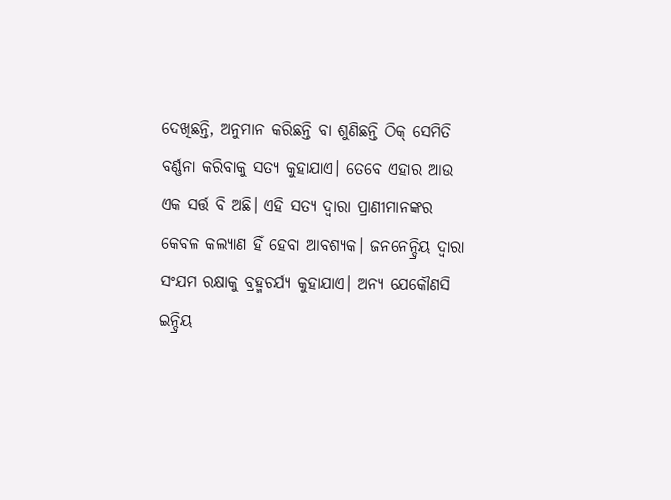ଦେଖିଛନ୍ତି, ଅନୁମାନ କରିଛନ୍ତି ବା ଶୁଣିଛନ୍ତି ଠିକ୍‌ ସେମିତି ବର୍ଣ୍ଣନା କରିବାକୁ ସତ୍ୟ କୁହାଯାଏ। ତେବେ ଏହାର ଆଉ ଏକ ସର୍ତ୍ତ ବି ଅଛି। ଏହି ସତ୍ୟ ଦ୍ୱାରା ପ୍ରାଣୀମାନଙ୍କର କେବଳ କଲ୍ୟାଣ ହିଁ ହେବା ଆବଶ୍ୟକ। ଜନନେନ୍ଦ୍ରିୟ ଦ୍ୱାରା ସଂଯମ ରକ୍ଷାକୁ ବ୍ରହ୍ମଚର୍ଯ୍ୟ କୁହାଯାଏ। ଅନ୍ୟ ଯେକୌଣସି ଇନ୍ଦ୍ରିୟ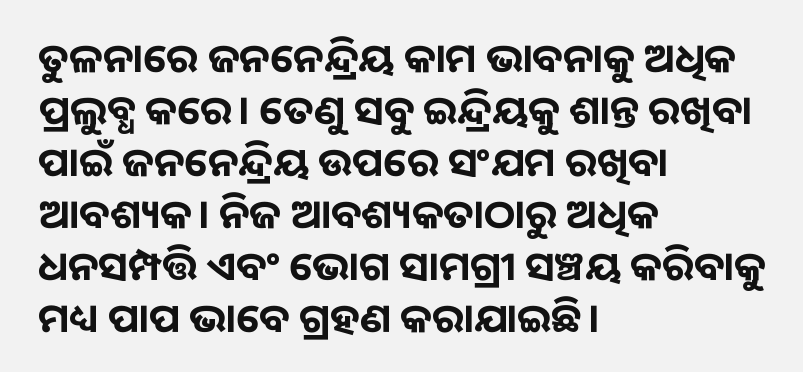ତୁଳନାରେ ଜନନେନ୍ଦ୍ରିୟ କାମ ଭାବନାକୁ ଅଧିକ ପ୍ରଲୁବ୍ଧ କରେ। ତେଣୁ ସବୁ ଇନ୍ଦ୍ରିୟକୁ ଶାନ୍ତ ରଖିବା ପାଇଁ ଜନନେନ୍ଦ୍ରିୟ ଉପରେ ସଂଯମ ରଖିବା ଆବଶ୍ୟକ। ନିଜ ଆବଶ୍ୟକତାଠାରୁ ଅଧିକ ଧନସମ୍ପତ୍ତି ଏବଂ ଭୋଗ ସାମଗ୍ରୀ ସଞ୍ଚୟ କରିବାକୁ ମଧ୍ୟ ପାପ ଭାବେ ଗ୍ରହଣ କରାଯାଇଛି।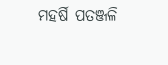ମହର୍ଷି ପତଞ୍ଜଳି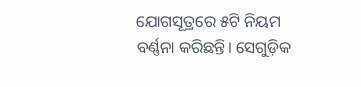ଯୋଗସୂତ୍ରରେ ୫ଟି ନିୟମ ବର୍ଣ୍ଣନା କରିଛନ୍ତି। ସେଗୁଡ଼ିକ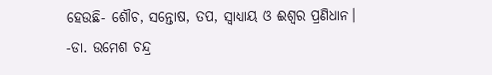ହେଉଛି- ଶୌଚ, ସନ୍ତୋଷ, ତପ, ସ୍ବାଧ୍ୟାୟ ଓ ଈଶ୍ୱର ପ୍ରଣିଧାନ।
-ଡା. ଉମେଶ ଚନ୍ଦ୍ର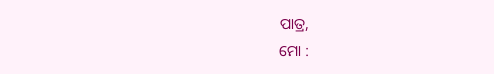ପାତ୍ର,
ମୋ :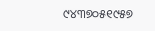୯୪୩୭୦୫୧୯୫୭